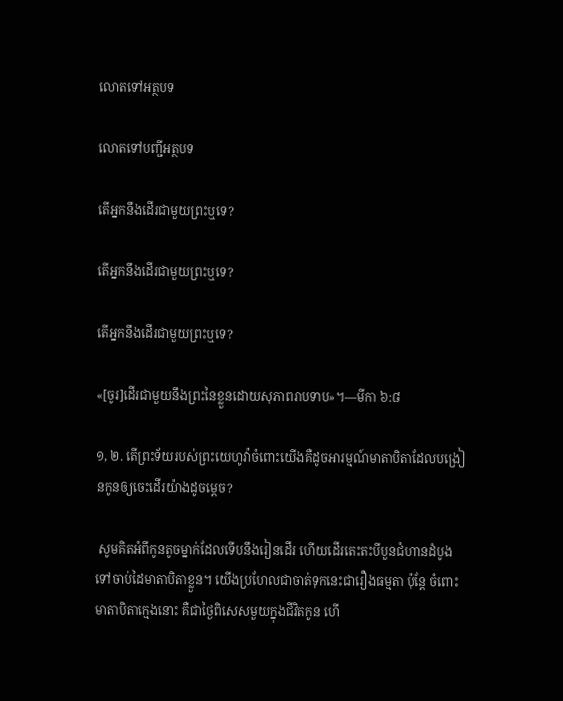លោតទៅអត្ថបទ

លោតទៅបញ្ជីអត្ថបទ

តើអ្នកនឹងដើរជាមួយព្រះឬទេ?

តើអ្នកនឹងដើរជាមួយព្រះឬទេ?

តើអ្នកនឹងដើរជាមួយព្រះឬទេ?

«[ចូរ]ដើរជាមួយនឹងព្រះនៃខ្លួនដោយសុភាពរាបទាប»។—មីកា ៦:៨

១, ២. តើព្រះទ័យរបស់ព្រះយេហូវ៉ាចំពោះយើងគឺដូចអារម្មណ៍មាតាបិតាដែលបង្រៀនកូនឲ្យចេះដើរយ៉ាងដូចម្ដេច?

 សូមគិតអំពីកូនតូចម្នាក់ដែលទើបនឹងរៀនដើរ ហើយដើរតេះតះបីបួនជំហានដំបូងទៅចាប់ដៃមាតាបិតាខ្លួន។ យើងប្រហែលជាចាត់ទុកនេះជារឿងធម្មតា ប៉ុន្តែ ចំពោះមាតាបិតាក្មេងនោះ គឺជាថ្ងៃពិសេសមួយក្នុងជីវិតកូន ហើ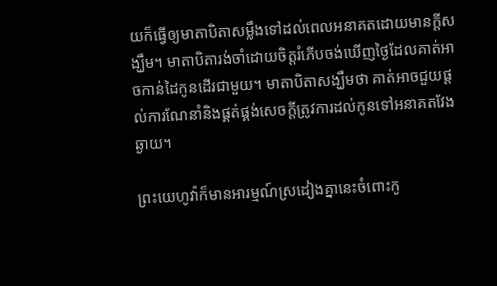យក៏ធ្វើឲ្យមាតាបិតាសម្លឹងទៅដល់ពេលអនាគតដោយមានក្ដីសង្ឃឹម។ មាតាបិតារង់ចាំដោយចិត្តរំភើបចង់ឃើញថ្ងៃដែលគាត់អាចកាន់ដៃកូនដើរជាមួយ។ មាតាបិតាសង្ឃឹមថា គាត់អាចជួយផ្ដល់ការណែនាំនិងផ្គត់ផ្គង់សេចក្ដីត្រូវការដល់កូនទៅអនាគតវែងឆ្ងាយ។

ព្រះយេហូវ៉ាក៏មានអារម្មណ៍ស្រដៀងគ្នានេះចំពោះកូ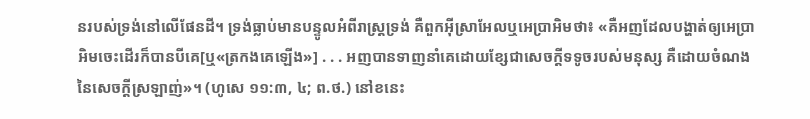នរបស់ទ្រង់នៅលើផែនដី។ ទ្រង់ធ្លាប់មានបន្ទូលអំពីរាស្ត្រទ្រង់ គឺពួកអ៊ីស្រាអែលឬអេប្រាអិមថា៖ «គឺអញដែលបង្ហាត់ឲ្យអេប្រាអិមចេះដើរក៏បានបីគេ[ឬ«ត្រកងគេឡើង»] . . . អញបានទាញនាំគេដោយខ្សែជាសេចក្ដីទទូចរបស់មនុស្ស គឺដោយចំណងនៃសេចក្ដីស្រឡាញ់»។ (ហូសេ ១១:៣, ៤; ព.ថ.) នៅខនេះ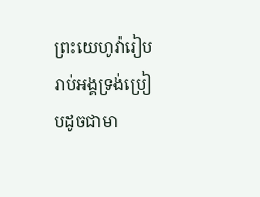ព្រះយេហូវ៉ារៀបរាប់អង្គទ្រង់ប្រៀបដូចជាមា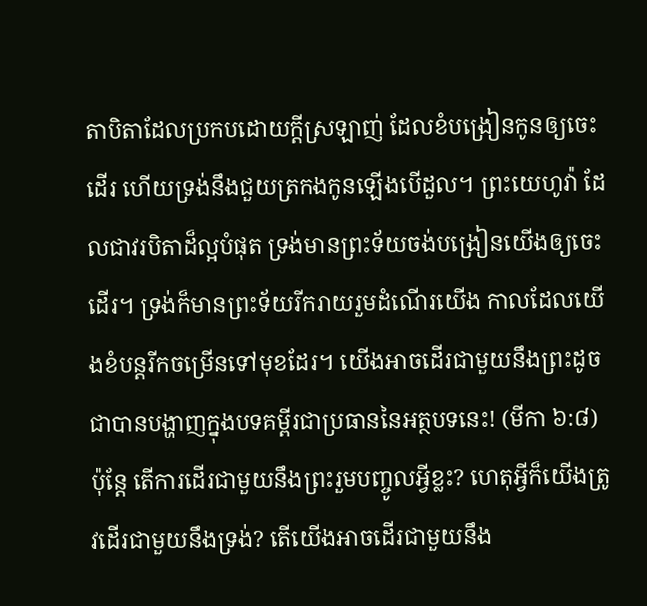តាបិតាដែលប្រកបដោយក្ដីស្រឡាញ់ ដែលខំបង្រៀនកូនឲ្យចេះដើរ ហើយទ្រង់នឹងជួយត្រកងកូនឡើងបើដួល។ ព្រះយេហូវ៉ា ដែលជាវរបិតាដ៏ល្អបំផុត ទ្រង់មានព្រះទ័យចង់បង្រៀនយើងឲ្យចេះដើរ។ ទ្រង់ក៏មានព្រះទ័យរីករាយរួមដំណើរយើង កាលដែលយើងខំបន្តរីកចម្រើនទៅមុខដែរ។ យើងអាចដើរជាមួយនឹងព្រះដូចជាបានបង្ហាញក្នុងបទគម្ពីរជាប្រធាននៃអត្ថបទនេះ! (មីកា ៦:៨) ប៉ុន្តែ តើការដើរជាមួយនឹងព្រះរួមបញ្ចូលអ្វីខ្លះ? ហេតុអ្វីក៏យើងត្រូវដើរជាមួយនឹងទ្រង់? តើយើងអាចដើរជាមួយនឹង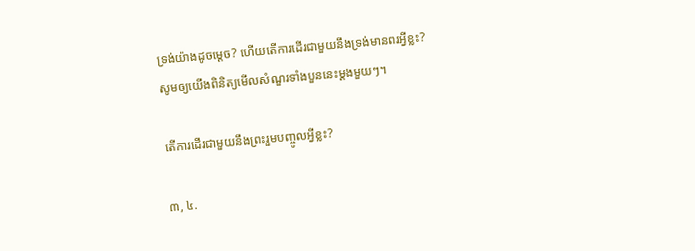ទ្រង់យ៉ាងដូចម្ដេច? ហើយតើការដើរជាមួយនឹងទ្រង់មានពរអ្វីខ្លះ? សូមឲ្យយើងពិនិត្យមើលសំណួរទាំងបួននេះម្ដងមួយៗ។

តើការដើរជាមួយនឹងព្រះរួមបញ្ចូលអ្វីខ្លះ?

៣, ៤.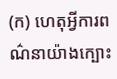(ក) ហេតុអ្វីការពណ៌នាយ៉ាងក្បោះ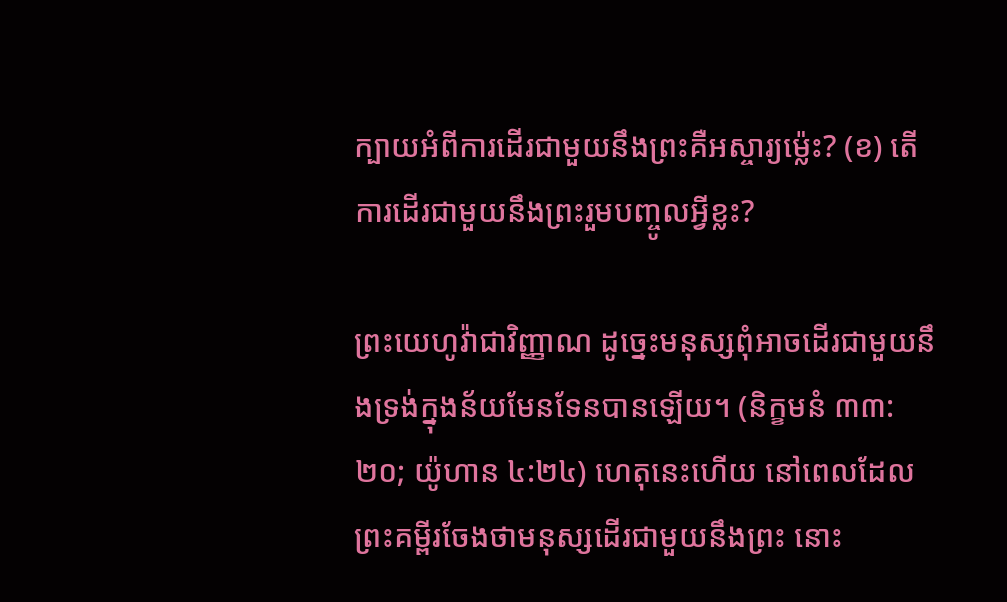ក្បាយអំពីការដើរជាមួយនឹងព្រះគឺអស្ចារ្យម្ល៉េះ? (ខ) តើការដើរជាមួយនឹងព្រះរួមបញ្ចូលអ្វីខ្លះ?

ព្រះយេហូវ៉ាជាវិញ្ញាណ ដូច្នេះមនុស្សពុំអាចដើរជាមួយនឹងទ្រង់ក្នុងន័យមែនទែនបានឡើយ។ (និក្ខមនំ ៣៣:២០; យ៉ូហាន ៤:២៤) ហេតុនេះហើយ នៅពេលដែលព្រះគម្ពីរចែងថាមនុស្សដើរជាមួយនឹងព្រះ នោះ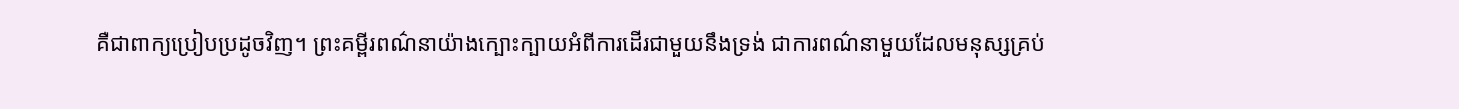គឺជាពាក្យប្រៀបប្រដូចវិញ។ ព្រះគម្ពីរពណ៌នាយ៉ាងក្បោះក្បាយអំពីការដើរជាមួយនឹងទ្រង់ ជាការពណ៌នាមួយដែលមនុស្សគ្រប់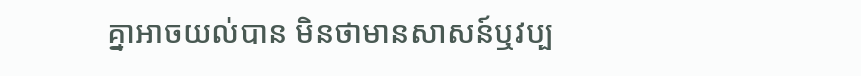គ្នាអាចយល់បាន មិនថាមានសាសន៍ឬវប្ប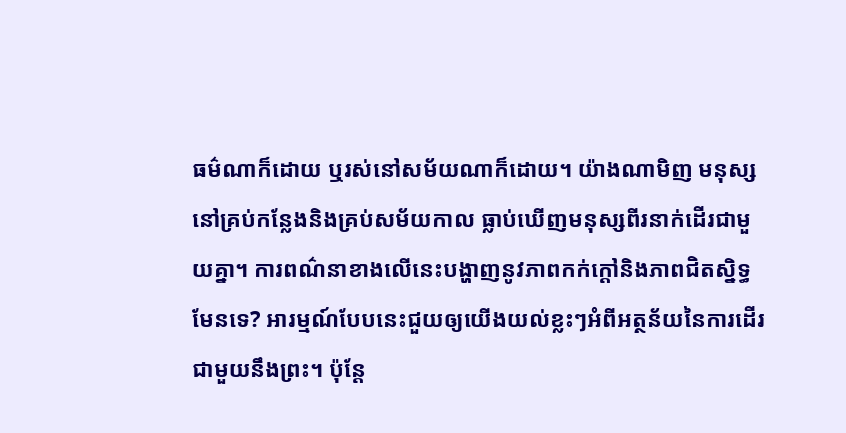ធម៌ណាក៏ដោយ ឬរស់នៅសម័យណាក៏ដោយ។ យ៉ាងណាមិញ មនុស្សនៅគ្រប់កន្លែងនិងគ្រប់សម័យកាល ធ្លាប់ឃើញមនុស្សពីរនាក់ដើរជាមួយគ្នា។ ការពណ៌នាខាងលើនេះបង្ហាញនូវភាពកក់ក្ដៅនិងភាពជិតស្និទ្ធ មែនទេ? អារម្មណ៍បែបនេះជួយឲ្យយើងយល់ខ្លះៗអំពីអត្ថន័យនៃការដើរជាមួយនឹងព្រះ។ ប៉ុន្តែ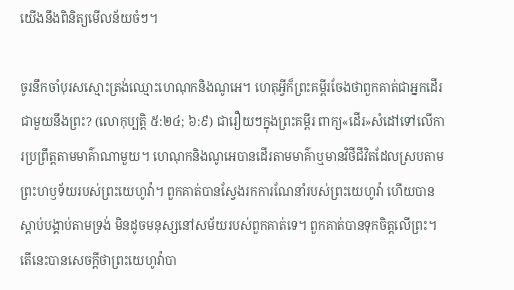យើងនឹងពិនិត្យមើលន័យចំៗ។

ចូរនឹកចាំបុរសស្មោះត្រង់ឈ្មោះហេណុកនិងណូអេ។ ហេតុអ្វីក៏ព្រះគម្ពីរចែងថាពួកគាត់ជាអ្នកដើរជាមួយនឹងព្រះ? (លោកុប្បត្តិ ៥:២៤; ៦:៩) ជារឿយៗក្នុងព្រះគម្ពីរ ពាក្យ«ដើរ»សំដៅទៅលើការប្រព្រឹត្តតាមមាគ៌ាណាមួយ។ ហេណុកនិងណូអេបានដើរតាមមាគ៌ាឬមានវិថីជីវិតដែលស្របតាមព្រះហឫទ័យរបស់ព្រះយេហូវ៉ា។ ពួកគាត់បានស្វែងរកការណែនាំរបស់ព្រះយេហូវ៉ា ហើយបានស្ដាប់បង្គាប់តាមទ្រង់ មិនដូចមនុស្សនៅសម័យរបស់ពួកគាត់ទេ។ ពួកគាត់បានទុកចិត្តលើព្រះ។ តើនេះបានសេចក្ដីថាព្រះយេហូវ៉ាបា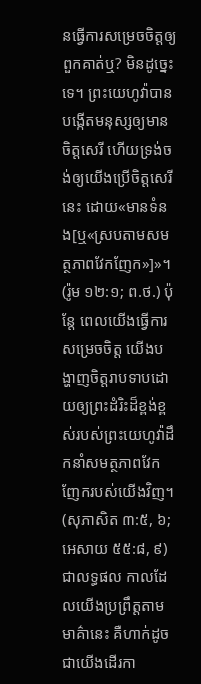នធ្វើការសម្រេចចិត្តឲ្យពួកគាត់ឬ? មិនដូច្នេះទេ។ ព្រះយេហូវ៉ាបានបង្កើតមនុស្សឲ្យមានចិត្តសេរី ហើយទ្រង់ចង់ឲ្យយើងប្រើចិត្តសេរីនេះ ដោយ«មានទំនង[ឬ«ស្របតាមសមត្ថភាពវែកញែក»]»។ (រ៉ូម ១២:១; ព.ថ.) ប៉ុន្តែ ពេលយើងធ្វើការសម្រេចចិត្ត យើងបង្ហាញចិត្តរាបទាបដោយឲ្យព្រះដំរិះដ៏ខ្ពង់ខ្ពស់របស់ព្រះយេហូវ៉ាដឹកនាំសមត្ថភាពវែកញែករបស់យើងវិញ។ (សុភាសិត ៣:៥, ៦; អេសាយ ៥៥:៨, ៩) ជាលទ្ធផល កាលដែលយើងប្រព្រឹត្តតាមមាគ៌ានេះ គឺហាក់ដូចជាយើងដើរកា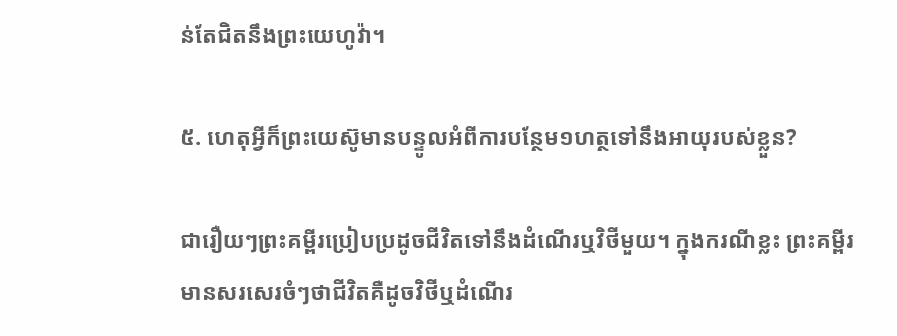ន់តែជិតនឹងព្រះយេហូវ៉ា។

៥. ហេតុអ្វីក៏ព្រះយេស៊ូមានបន្ទូលអំពីការបន្ថែម១ហត្ថទៅនឹងអាយុរបស់ខ្លួន?

ជារឿយៗព្រះគម្ពីរប្រៀបប្រដូចជីវិតទៅនឹងដំណើរឬវិថីមួយ។ ក្នុងករណីខ្លះ ព្រះគម្ពីរមានសរសេរចំៗថាជីវិតគឺដូចវិថីឬដំណើរ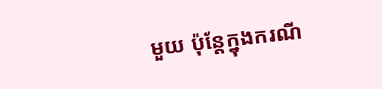មួយ ប៉ុន្តែក្នុងករណី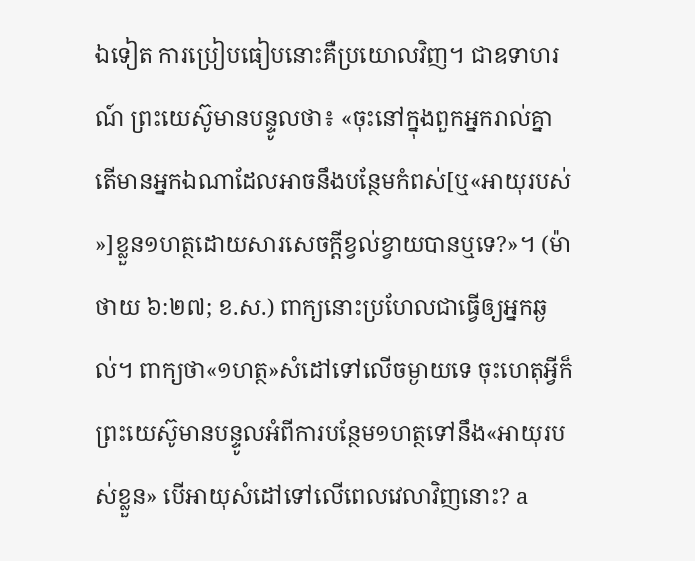ឯទៀត ការប្រៀបធៀបនោះគឺប្រយោលវិញ។ ជាឧទាហរណ៍ ព្រះយេស៊ូមានបន្ទូលថា៖ «ចុះនៅក្នុងពួកអ្នករាល់គ្នា តើមានអ្នកឯណាដែលអាចនឹងបន្ថែមកំពស់[ឬ«អាយុរបស់»]ខ្លួន១ហត្ថដោយសារសេចក្ដីខ្វល់ខ្វាយបានឬទេ?»។ (ម៉ាថាយ ៦:២៧; ខ.ស.) ពាក្យនោះប្រហែលជាធ្វើឲ្យអ្នកឆ្ងល់។ ពាក្យថា«១ហត្ថ»សំដៅទៅលើចម្ងាយទេ ចុះហេតុអ្វីក៏ព្រះយេស៊ូមានបន្ទូលអំពីការបន្ថែម១ហត្ថទៅនឹង«អាយុរបស់ខ្លួន» បើអាយុសំដៅទៅលើពេលវេលាវិញនោះ? a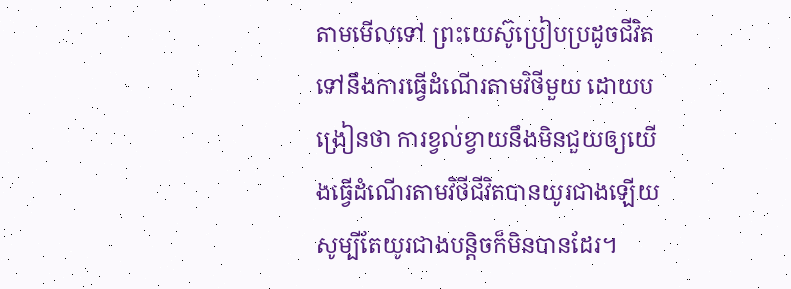តាមមើលទៅ ព្រះយេស៊ូប្រៀបប្រដូចជីវិតទៅនឹងការធ្វើដំណើរតាមវិថីមួយ ដោយបង្រៀនថា ការខ្វល់ខ្វាយនឹងមិនជួយឲ្យយើងធ្វើដំណើរតាមវិថីជីវិតបានយូរជាងឡើយ សូម្បីតែយូរជាងបន្ដិចក៏មិនបានដែរ។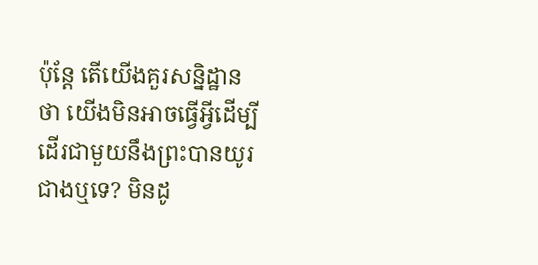ប៉ុន្តែ តើយើងគួរសន្និដ្ឋានថា យើងមិនអាចធ្វើអ្វីដើម្បីដើរជាមួយនឹងព្រះបានយូរជាងឬទេ? មិនដូ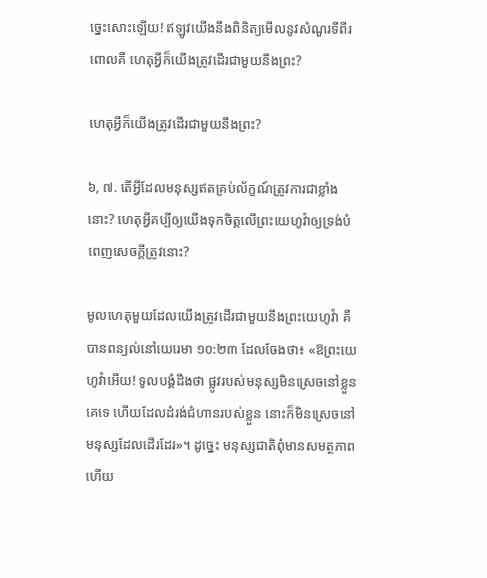ច្នេះសោះឡើយ! ឥឡូវយើងនឹងពិនិត្យមើលនូវសំណួរទីពីរ ពោលគឺ ហេតុអ្វីក៏យើងត្រូវដើរជាមួយនឹងព្រះ?

ហេតុអ្វីក៏យើងត្រូវដើរជាមួយនឹងព្រះ?

៦, ៧. តើអ្វីដែលមនុស្សឥតគ្រប់ល័ក្ខណ៍ត្រូវការជាខ្លាំងនោះ? ហេតុអ្វីគប្បីឲ្យយើងទុកចិត្តលើព្រះយេហូវ៉ាឲ្យទ្រង់បំពេញសេចក្ដីត្រូវនោះ?

មូលហេតុមួយដែលយើងត្រូវដើរជាមួយនឹងព្រះយេហូវ៉ា គឺបានពន្យល់នៅយេរេមា ១០:២៣ ដែលចែងថា៖ «ឱព្រះយេហូវ៉ាអើយ! ទូលបង្គំដឹងថា ផ្លូវរបស់មនុស្សមិនស្រេចនៅខ្លួនគេទេ ហើយដែលដំរង់ជំហានរបស់ខ្លួន នោះក៏មិនស្រេចនៅមនុស្សដែលដើរដែរ»។ ដូច្នេះ មនុស្សជាតិពុំមានសមត្ថភាពហើយ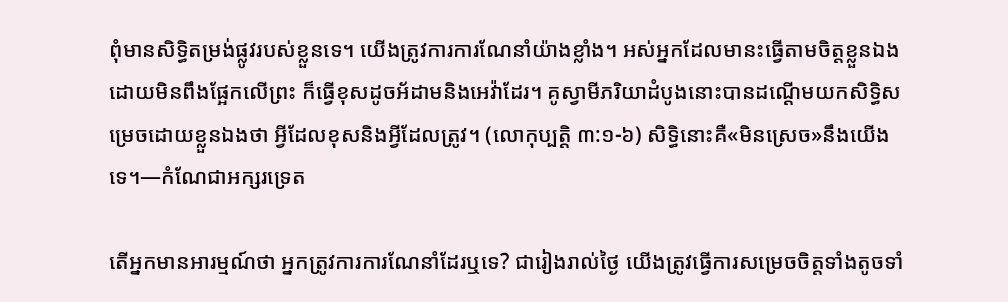ពុំមានសិទ្ធិតម្រង់ផ្លូវរបស់ខ្លួនទេ។ យើងត្រូវការការណែនាំយ៉ាងខ្លាំង។ អស់អ្នកដែលមានះធ្វើតាមចិត្តខ្លួនឯងដោយមិនពឹងផ្អែកលើព្រះ ក៏ធ្វើខុសដូចអ័ដាមនិងអេវ៉ាដែរ។ គូស្វាមីភរិយាដំបូងនោះបានដណ្ដើមយកសិទ្ធិសម្រេចដោយខ្លួនឯងថា អ្វីដែលខុសនិងអ្វីដែលត្រូវ។ (លោកុប្បត្តិ ៣:១-៦) សិទ្ធិនោះគឺ«មិនស្រេច»នឹងយើងទេ។—កំណែជាអក្សរទ្រេត

តើអ្នកមានអារម្មណ៍ថា អ្នកត្រូវការការណែនាំដែរឬទេ? ជារៀងរាល់ថ្ងៃ យើងត្រូវធ្វើការសម្រេចចិត្តទាំងតូចទាំ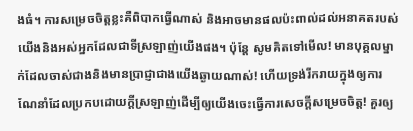ងធំ។ ការសម្រេចចិត្តខ្លះគឺពិបាកធ្វើណាស់ និងអាចមានផលប៉ះពាល់ដល់អនាគតរបស់យើងនិងអស់អ្នកដែលជាទីស្រឡាញ់យើងផង។ ប៉ុន្តែ សូមគិតទៅមើល! មានបុគ្គលម្នាក់ដែលចាស់ជាងនិងមានប្រាជ្ញាជាងយើងឆ្ងាយណាស់! ហើយទ្រង់រីករាយក្នុងឲ្យការណែនាំដែលប្រកបដោយក្ដីស្រឡាញ់ដើម្បីឲ្យយើងចេះធ្វើការសេចក្ដីសម្រេចចិត្ត! គួរឲ្យ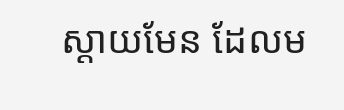ស្ដាយមែន ដែលម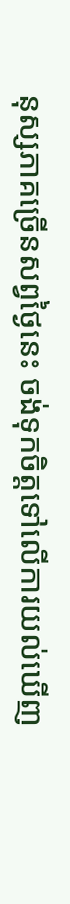នុស្សភាគច្រើនសព្វថ្ងៃនេះ ចង់ទុកចិត្តទៅលើការយល់ឃើញ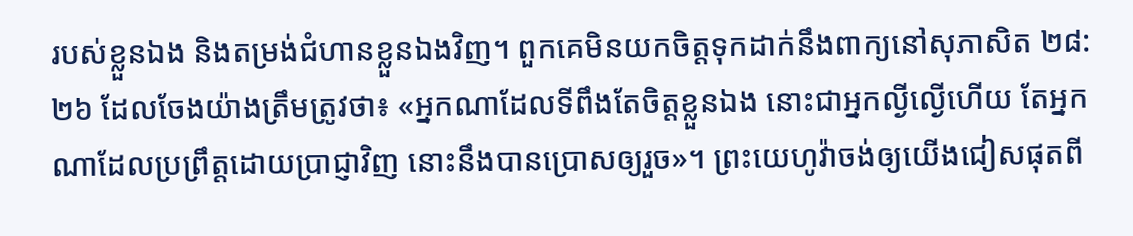របស់ខ្លួនឯង និងតម្រង់ជំហានខ្លួនឯងវិញ។ ពួកគេមិនយកចិត្តទុកដាក់នឹងពាក្យនៅសុភាសិត ២៨:២៦ ដែលចែងយ៉ាងត្រឹមត្រូវថា៖ «អ្នកណាដែលទីពឹងតែចិត្តខ្លួនឯង នោះជាអ្នកល្ងីល្ងើហើយ តែអ្នកណាដែលប្រព្រឹត្តដោយប្រាជ្ញាវិញ នោះនឹងបានប្រោសឲ្យរួច»។ ព្រះយេហូវ៉ាចង់ឲ្យយើងជៀសផុតពី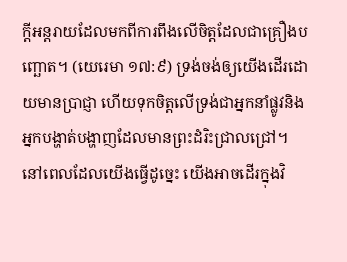ក្ដីអន្តរាយដែលមកពីការពឹងលើចិត្តដែលជាគ្រឿងបញ្ឆោត។ (យេរេមា ១៧:៩) ទ្រង់ចង់ឲ្យយើងដើរដោយមានប្រាជ្ញា ហើយទុកចិត្តលើទ្រង់ជាអ្នកនាំផ្លូវនិងអ្នកបង្ហាត់បង្ហាញដែលមានព្រះដំរិះជ្រាលជ្រៅ។ នៅពេលដែលយើងធ្វើដូច្នេះ យើងអាចដើរក្នុងវិ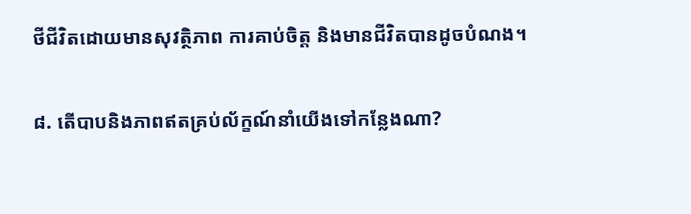ថីជីវិតដោយមានសុវត្ថិភាព ការគាប់ចិត្ត និងមានជីវិតបានដូចបំណង។

៨. តើបាបនិងភាពឥតគ្រប់ល័ក្ខណ៍នាំយើងទៅកន្លែងណា?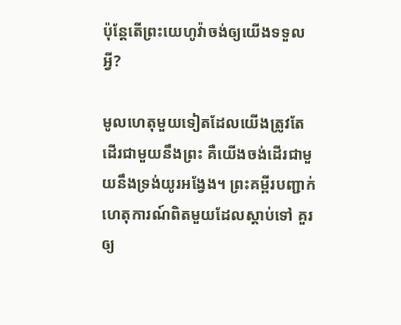ប៉ុន្តែតើព្រះយេហូវ៉ាចង់ឲ្យយើងទទួលអ្វី?

មូលហេតុមួយទៀតដែលយើងត្រូវតែដើរជាមួយនឹងព្រះ គឺយើងចង់ដើរជាមួយនឹងទ្រង់យូរអង្វែង។ ព្រះគម្ពីរបញ្ជាក់ហេតុការណ៍ពិតមួយដែលស្ដាប់ទៅ គួរឲ្យ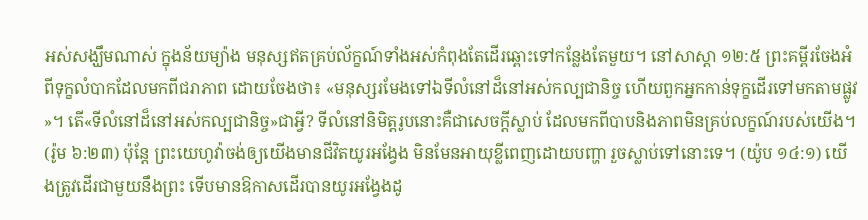អស់សង្ឃឹមណាស់ ក្នុងន័យម្យ៉ាង មនុស្សឥតគ្រប់ល័ក្ខណ៍ទាំងអស់កំពុងតែដើរឆ្ពោះទៅកន្លែងតែមួយ។ នៅសាស្ដា ១២:៥ ព្រះគម្ពីរចែងអំពីទុក្ខលំបាកដែលមកពីជរាភាព ដោយចែងថា៖ «មនុស្សរមែងទៅឯទីលំនៅដ៏នៅអស់កល្បជានិច្ច ហើយពួកអ្នកកាន់ទុក្ខដើរទៅមកតាមផ្លូវ»។ តើ«ទីលំនៅដ៏នៅអស់កល្បជានិច្ច»ជាអ្វី? ទីលំនៅនិមិត្តរូបនោះគឺជាសេចក្ដីស្លាប់ ដែលមកពីបាបនិងភាពមិនគ្រប់លក្ខណ៍របស់យើង។ (រ៉ូម ៦:២៣) ប៉ុន្តែ ព្រះយេហូវ៉ាចង់ឲ្យយើងមានជីវិតយូរអង្វែង មិនមែនអាយុខ្លីពេញដោយបញ្ហា រួចស្លាប់ទៅនោះទេ។ (យ៉ូប ១៤:១) យើងត្រូវដើរជាមួយនឹងព្រះ ទើបមានឱកាសដើរបានយូរអង្វែងដូ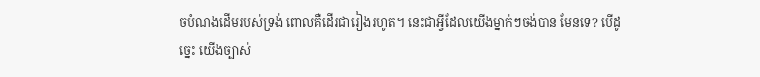ចបំណងដើមរបស់ទ្រង់ ពោលគឺដើរជារៀងរហូត។ នេះជាអ្វីដែលយើងម្នាក់ៗចង់បាន មែនទេ? បើដូច្នេះ យើងច្បាស់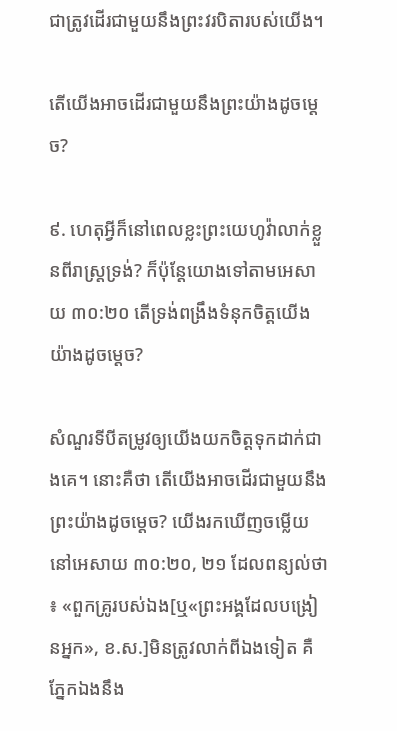ជាត្រូវដើរជាមួយនឹងព្រះវរបិតារបស់យើង។

តើយើងអាចដើរជាមួយនឹងព្រះយ៉ាងដូចម្ដេច?

៩. ហេតុអ្វីក៏នៅពេលខ្លះព្រះយេហូវ៉ាលាក់ខ្លួនពីរាស្ត្រទ្រង់? ក៏ប៉ុន្តែយោងទៅតាមអេសាយ ៣០:២០ តើទ្រង់ពង្រឹងទំនុកចិត្តយើងយ៉ាងដូចម្ដេច?

សំណួរទីបីតម្រូវឲ្យយើងយកចិត្តទុកដាក់ជាងគេ។ នោះគឺថា តើយើងអាចដើរជាមួយនឹងព្រះយ៉ាងដូចម្ដេច? យើងរកឃើញចម្លើយនៅអេសាយ ៣០:២០, ២១ ដែលពន្យល់ថា៖ «ពួកគ្រូរបស់ឯង[ឬ«ព្រះអង្គដែលបង្រៀនអ្នក», ខ.ស.]មិនត្រូវលាក់ពីឯងទៀត គឺភ្នែកឯងនឹង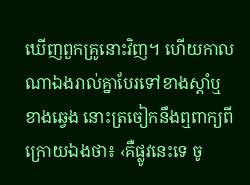ឃើញពួកគ្រូនោះវិញ។ ហើយកាលណាឯងរាល់គ្នាបែរទៅខាងស្ដាំឬខាងឆ្វេង នោះត្រចៀកនឹងឮពាក្យពីក្រោយឯងថា៖ ‹គឺផ្លូវនេះទេ ចូ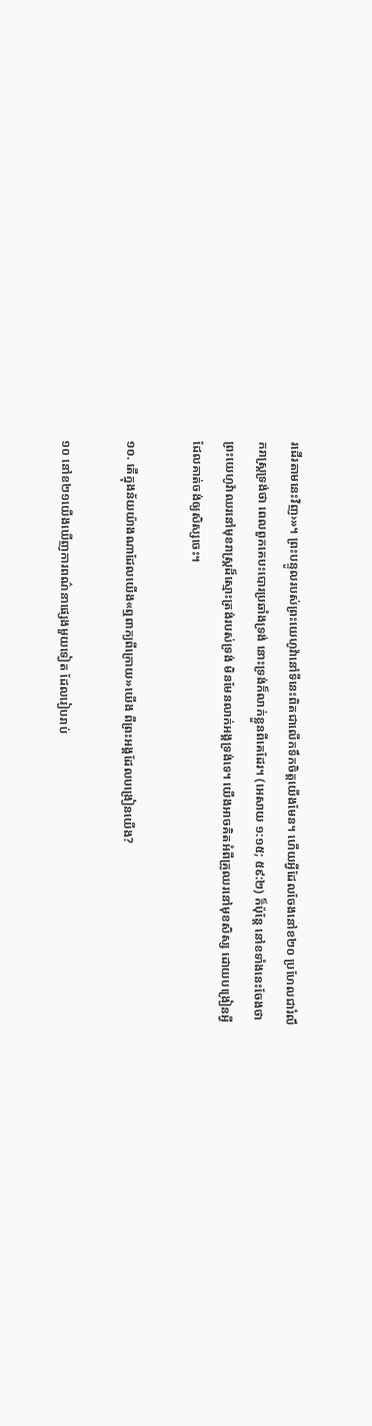រដើរតាមនេះវិញ›»។ ព្រះបន្ទូលរបស់ព្រះយេហូវ៉ានៅទីនេះពិតជាលើកទឹកចិត្តយើងមែន។ ហើយអ្វីដែលចែងនៅខ២០ ប្រហែលជារំលឹករាស្ត្រទ្រង់ថា ពេលពួកគេបះបោរប្រឆាំងទ្រង់ នោះទ្រង់ក៏លាក់ខ្លួនពីគេដែរ។ (អេសាយ ១:១៥; ៥៩:២) ក៏ប៉ុន្តែ នៅខទាំងនេះចែងថាព្រះយេហូវ៉ាឈរនៅមុខរាស្ត្រដ៏ស្មោះត្រង់របស់ទ្រង់ មិនមែនលាក់អង្គទ្រង់ទេ។ យើងអាចគិតអំពីគ្រូឈរនៅមុខសិស្ស ដោយបង្រៀនអ្វីដែលគាត់ចង់ឲ្យសិស្សចេះ។

១០. តើក្នុងន័យយ៉ាងណាដែលយើង«ឮពាក្យពីក្រោយ»យើង ពីព្រះអង្គដែលបង្រៀនយើង?

១០ នៅខ២១យើងឃើញការពណ៌នាផ្សេងមួយទៀត ដែលរៀបរាប់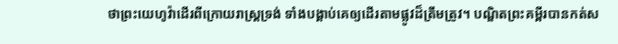ថាព្រះយេហូវ៉ាដើរពីក្រោយរាស្ត្រទ្រង់ ទាំងបង្គាប់គេឲ្យដើរតាមផ្លូវដ៏ត្រឹមត្រូវ។ បណ្ឌិតព្រះគម្ពីរបានកត់ស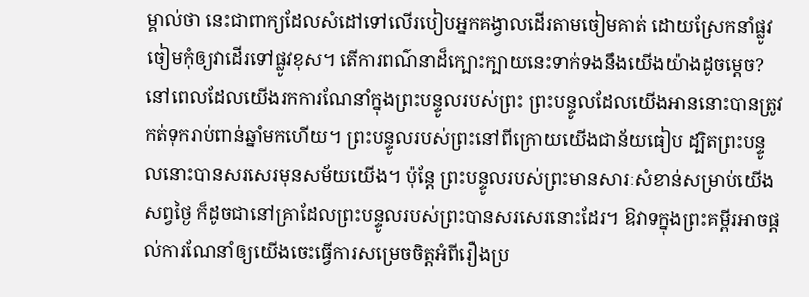ម្គាល់ថា នេះជាពាក្យដែលសំដៅទៅលើរបៀបអ្នកគង្វាលដើរតាមចៀមគាត់ ដោយស្រែកនាំផ្លូវចៀមកុំឲ្យវាដើរទៅផ្លូវខុស។ តើការពណ៌នាដ៏ក្បោះក្បាយនេះទាក់ទងនឹងយើងយ៉ាងដូចម្ដេច? នៅពេលដែលយើងរកការណែនាំក្នុងព្រះបន្ទូលរបស់ព្រះ ព្រះបន្ទូលដែលយើងអាននោះបានត្រូវកត់ទុករាប់ពាន់ឆ្នាំមកហើយ។ ព្រះបន្ទូលរបស់ព្រះនៅពីក្រោយយើងជាន័យធៀប ដ្បិតព្រះបន្ទូលនោះបានសរសេរមុនសម័យយើង។ ប៉ុន្តែ ព្រះបន្ទូលរបស់ព្រះមានសារៈសំខាន់សម្រាប់យើងសព្វថ្ងៃ ក៏ដូចជានៅគ្រាដែលព្រះបន្ទូលរបស់ព្រះបានសរសេរនោះដែរ។ ឱវាទក្នុងព្រះគម្ពីរអាចផ្ដល់ការណែនាំឲ្យយើងចេះធ្វើការសម្រេចចិត្តអំពីរឿងប្រ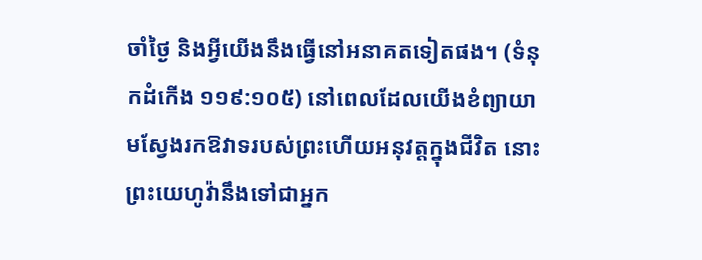ចាំថ្ងៃ និងអ្វីយើងនឹងធ្វើនៅអនាគតទៀតផង។ (ទំនុកដំកើង ១១៩:១០៥) នៅពេលដែលយើងខំព្យាយាមស្វែងរកឱវាទរបស់ព្រះហើយអនុវត្តក្នុងជីវិត នោះព្រះយេហូវ៉ានឹងទៅជាអ្នក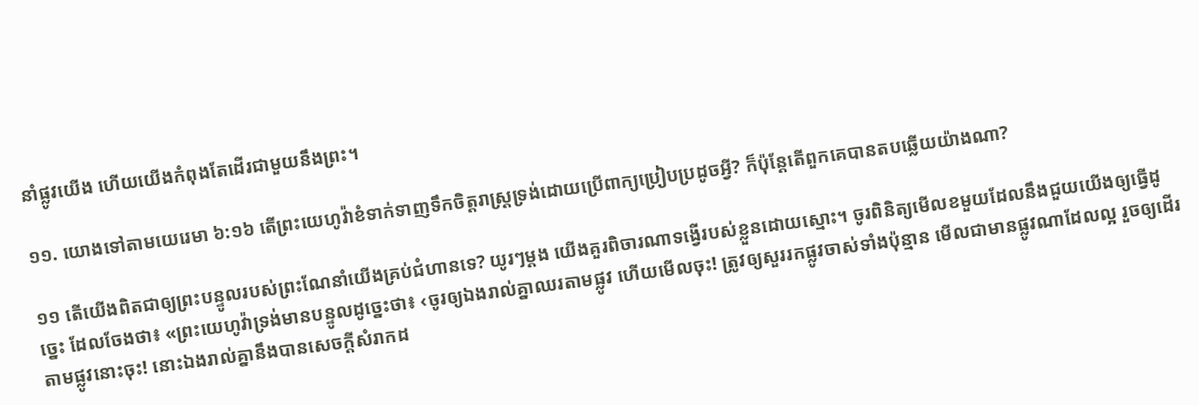នាំផ្លូវយើង ហើយយើងកំពុងតែដើរជាមួយនឹងព្រះ។

១១. យោងទៅតាមយេរេមា ៦:១៦ តើព្រះយេហូវ៉ាខំទាក់ទាញទឹកចិត្តរាស្ត្រទ្រង់ដោយប្រើពាក្យប្រៀបប្រដូចអ្វី? ក៏ប៉ុន្តែតើពួកគេបានតបឆ្លើយយ៉ាងណា?

១១ តើយើងពិតជាឲ្យព្រះបន្ទូលរបស់ព្រះណែនាំយើងគ្រប់ជំហានទេ? យូរៗម្ដង យើងគួរពិចារណាទង្វើរបស់ខ្លួនដោយស្មោះ។ ចូរពិនិត្យមើលខមួយដែលនឹងជួយយើងឲ្យធ្វើដូច្នេះ ដែលចែងថា៖ «ព្រះយេហូវ៉ាទ្រង់មានបន្ទូលដូច្នេះថា៖ ‹ចូរឲ្យឯងរាល់គ្នាឈរតាមផ្លូវ ហើយមើលចុះ! ត្រូវឲ្យសួររកផ្លូវចាស់ទាំងប៉ុន្មាន មើលជាមានផ្លូវណាដែលល្អ រួចឲ្យដើរតាមផ្លូវនោះចុះ! នោះឯងរាល់គ្នានឹងបានសេចក្ដីសំរាកដ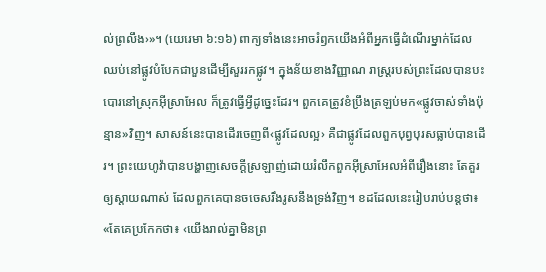ល់ព្រលឹង›»។ (យេរេមា ៦:១៦) ពាក្យទាំងនេះអាចរំឭកយើងអំពីអ្នកធ្វើដំណើរម្នាក់ដែលឈប់នៅផ្លូវបំបែកជាបួនដើម្បីសួររកផ្លូវ។ ក្នុងន័យខាងវិញ្ញាណ រាស្ត្ររបស់ព្រះដែលបានបះបោរនៅស្រុកអ៊ីស្រាអែល ក៏ត្រូវធ្វើអ្វីដូច្នេះដែរ។ ពួកគេត្រូវខំប្រឹងត្រឡប់មក«ផ្លូវចាស់ទាំងប៉ុន្មាន»វិញ។ សាសន៍នេះបានដើរចេញពី‹ផ្លូវដែលល្អ› គឺជាផ្លូវដែលពួកបុព្វបុរសធ្លាប់បានដើរ។ ព្រះយេហូវ៉ាបានបង្ហាញសេចក្ដីស្រឡាញ់ដោយរំលឹកពួកអ៊ីស្រាអែលអំពីរឿងនោះ តែគួរឲ្យស្ដាយណាស់ ដែលពួកគេបានចចេសរឹងរូសនឹងទ្រង់វិញ។ ខដដែលនេះរៀបរាប់បន្តថា៖ «តែគេប្រកែកថា៖ ‹យើងរាល់គ្នាមិនព្រ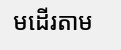មដើរតាម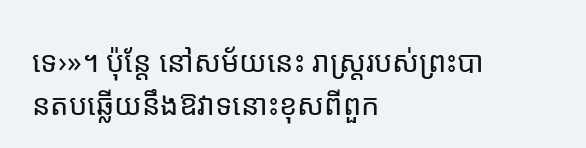ទេ›»។ ប៉ុន្តែ នៅសម័យនេះ រាស្ត្ររបស់ព្រះបានតបឆ្លើយនឹងឱវាទនោះខុសពីពួក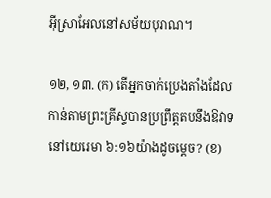អ៊ីស្រាអែលនៅសម័យបុរាណ។

១២, ១៣. (ក) តើអ្នកចាក់ប្រេងតាំងដែលកាន់តាមព្រះគ្រីស្ទបានប្រព្រឹត្តតបនឹងឱវាទនៅយេរេមា ៦:១៦យ៉ាងដូចម្ដេច? (ខ)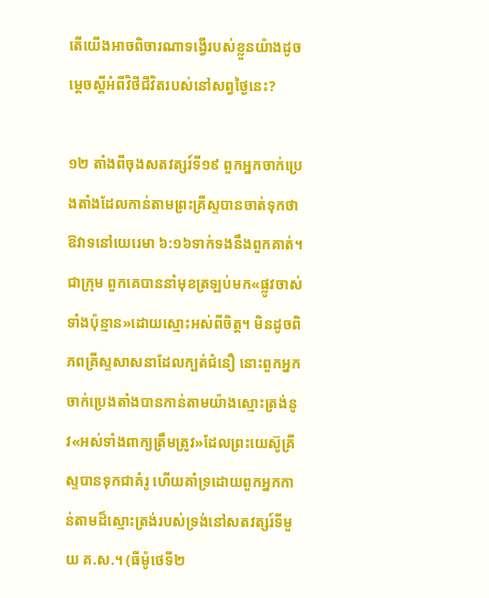តើយើងអាចពិចារណាទង្វើរបស់ខ្លួនយ៉ាងដូចម្ដេចស្តីអំពីវិថីជីវិតរបស់នៅសព្វថ្ងៃនេះ?

១២ តាំងពីចុងសតវត្សរ៍ទី១៩ ពួកអ្នកចាក់ប្រេងតាំងដែលកាន់តាមព្រះគ្រីស្ទបានចាត់ទុកថាឱវាទនៅយេរេមា ៦:១៦ទាក់ទងនឹងពួកគាត់។ ជាក្រុម ពួកគេបាននាំមុខត្រឡប់មក«ផ្លូវចាស់ទាំងប៉ុន្មាន»ដោយស្មោះអស់ពីចិត្ត។ មិនដូចពិភពគ្រីស្ទសាសនាដែលក្បត់ជំនឿ នោះពួកអ្នកចាក់ប្រេងតាំងបានកាន់តាមយ៉ាងស្មោះត្រង់នូវ«អស់ទាំងពាក្យត្រឹមត្រូវ»ដែលព្រះយេស៊ូគ្រីស្ទបានទុកជាគំរូ ហើយគាំទ្រដោយពួកអ្នកកាន់តាមដ៏ស្មោះត្រង់របស់ទ្រង់នៅសតវត្សរ៍ទីមួយ គ.ស.។ (ធីម៉ូថេទី២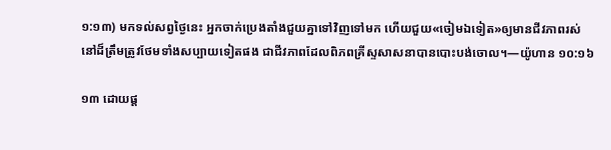១:១៣) មកទល់សព្វថ្ងៃនេះ អ្នកចាក់ប្រេងតាំងជួយគ្នាទៅវិញទៅមក ហើយជួយ«ចៀមឯទៀត»ឲ្យមានជីវភាពរស់នៅដ៏ត្រឹមត្រូវថែមទាំងសប្បាយទៀតផង ជាជីវភាពដែលពិភពគ្រីស្ទសាសនាបានបោះបង់ចោល។—យ៉ូហាន ១០:១៦

១៣ ដោយផ្ដ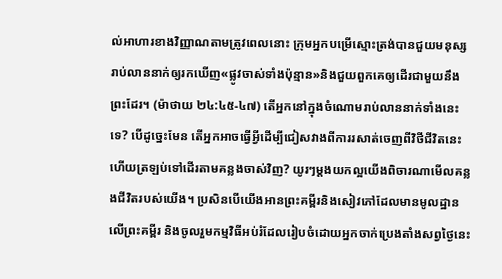ល់អាហារខាងវិញ្ញាណតាមត្រូវពេលនោះ ក្រុមអ្នកបម្រើស្មោះត្រង់បានជួយមនុស្សរាប់លាននាក់ឲ្យរកឃើញ«ផ្លូវចាស់ទាំងប៉ុន្មាន»និងជួយពួកគេឲ្យដើរជាមួយនឹងព្រះដែរ។ (ម៉ាថាយ ២៤:៤៥-៤៧) តើអ្នកនៅក្នុងចំណោមរាប់លាននាក់ទាំងនេះទេ? បើដូច្នេះមែន តើអ្នកអាចធ្វើអ្វីដើម្បីជៀសវាងពីការរសាត់ចេញពីវិថីជីវិតនេះ ហើយត្រឡប់ទៅដើរតាមគន្លងចាស់វិញ? យូរៗម្ដងយកល្អយើងពិចារណាមើលគន្លងជីវិតរបស់យើង។ ប្រសិនបើយើងអានព្រះគម្ពីរនិងសៀវភៅដែលមានមូលដ្ឋានលើព្រះគម្ពីរ និងចូលរួមកម្មវិធីអប់រំដែលរៀបចំដោយអ្នកចាក់ប្រេងតាំងសព្វថ្ងៃនេះ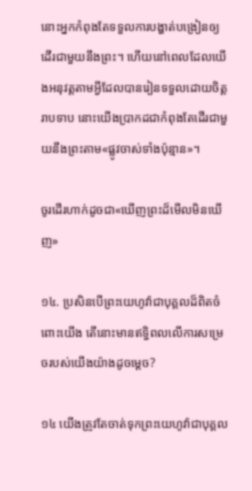នោះអ្នកកំពុងតែទទួលការបង្ហាត់បង្រៀនឲ្យដើរជាមួយនឹងព្រះ។ ហើយនៅពេលដែលយើងអនុវត្តតាមអ្វីដែលបានរៀនទទួលដោយចិត្តរាបទាប នោះយើងប្រាកដជាកំពុងតែដើរជាមួយនឹងព្រះតាម«ផ្លូវចាស់ទាំងប៉ុន្មាន»។

ចូរដើរហាក់ដូចជា«ឃើញព្រះដ៏មើលមិនឃើញ»

១៤. ប្រសិនបើព្រះយេហូវ៉ាជាបុគ្គលដ៏ពិតចំពោះយើង តើនោះមានឥទ្ធិពលលើការសម្រេចរបស់យើងយ៉ាងដូចម្ដេច?

១៤ យើងត្រូវតែចាត់ទុកព្រះយេហូវ៉ាជាបុគ្គល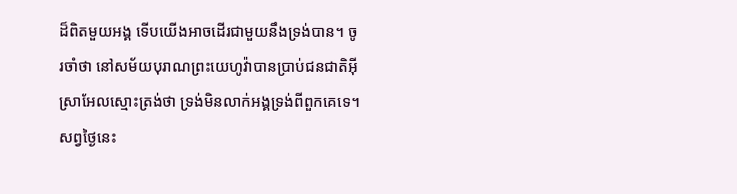ដ៏ពិតមួយអង្គ ទើបយើងអាចដើរជាមួយនឹងទ្រង់បាន។ ចូរចាំថា នៅសម័យបុរាណព្រះយេហូវ៉ាបានប្រាប់ជនជាតិអ៊ីស្រាអែលស្មោះត្រង់ថា ទ្រង់មិនលាក់អង្គទ្រង់ពីពួកគេទេ។ សព្វថ្ងៃនេះ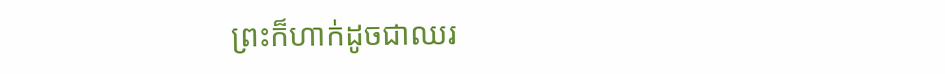ព្រះក៏ហាក់ដូចជាឈរ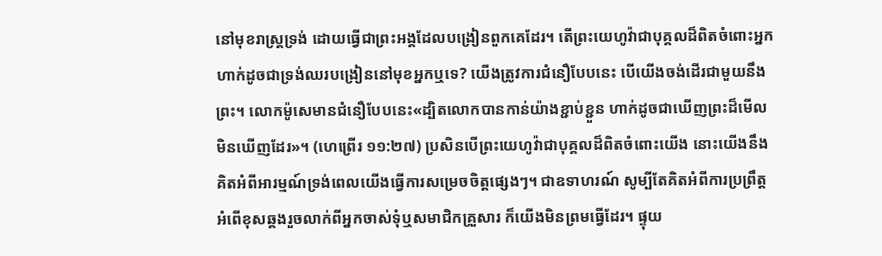នៅមុខរាស្ត្រទ្រង់ ដោយធ្វើជាព្រះអង្គដែលបង្រៀនពួកគេដែរ។ តើព្រះយេហូវ៉ាជាបុគ្គលដ៏ពិតចំពោះអ្នក ហាក់ដូចជាទ្រង់ឈរបង្រៀននៅមុខអ្នកឬទេ? យើងត្រូវការជំនឿបែបនេះ បើយើងចង់ដើរជាមួយនឹងព្រះ។ លោកម៉ូសេមានជំនឿបែបនេះ«ដ្បិតលោកបានកាន់យ៉ាងខ្ជាប់ខ្ជួន ហាក់ដូចជាឃើញព្រះដ៏មើលមិនឃើញដែរ»។ (ហេព្រើរ ១១:២៧) ប្រសិនបើព្រះយេហូវ៉ាជាបុគ្គលដ៏ពិតចំពោះយើង នោះយើងនឹងគិតអំពីអារម្មណ៍ទ្រង់ពេលយើងធ្វើការសម្រេចចិត្តផ្សេងៗ។ ជាឧទាហរណ៍ សូម្បីតែគិតអំពីការប្រព្រឹត្តអំពើខុសឆ្គងរួចលាក់ពីអ្នកចាស់ទុំឬសមាជិកគ្រួសារ ក៏យើងមិនព្រមធ្វើដែរ។ ផ្ទុយ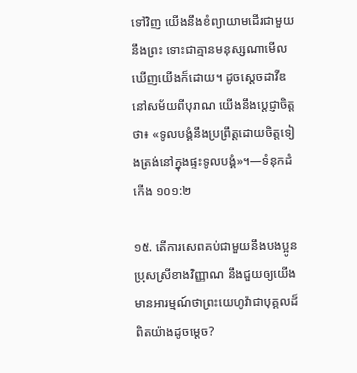ទៅវិញ យើងនឹងខំព្យាយាមដើរជាមួយនឹងព្រះ ទោះជាគ្មានមនុស្សណាមើលឃើញយើងក៏ដោយ។ ដូចស្តេចដាវីឌនៅសម័យពីបុរាណ យើងនឹងប្ដេជ្ញាចិត្តថា៖ «ទូលបង្គំនឹងប្រព្រឹត្តដោយចិត្តទៀងត្រង់នៅក្នុងផ្ទះទូលបង្គំ»។—ទំនុកដំកើង ១០១:២

១៥. តើការសេពគប់ជាមួយនឹងបងប្អូនប្រុសស្រីខាងវិញ្ញាណ នឹងជួយឲ្យយើងមានអារម្មណ៍ថាព្រះយេហូវ៉ាជាបុគ្គលដ៏ពិតយ៉ាងដូចម្ដេច?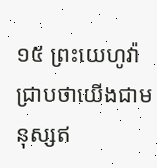១៥ ព្រះយេហូវ៉ាជ្រាបថាយើងជាមនុស្សឥ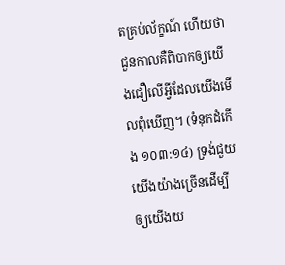តគ្រប់ល័ក្ខណ៍ ហើយថាជួនកាលគឺពិបាកឲ្យយើងជឿលើអ្វីដែលយើងមើលពុំឃើញ។ (ទំនុកដំកើង ១០៣:១៤) ទ្រង់ជួយយើងយ៉ាងច្រើនដើម្បីឲ្យយើងយ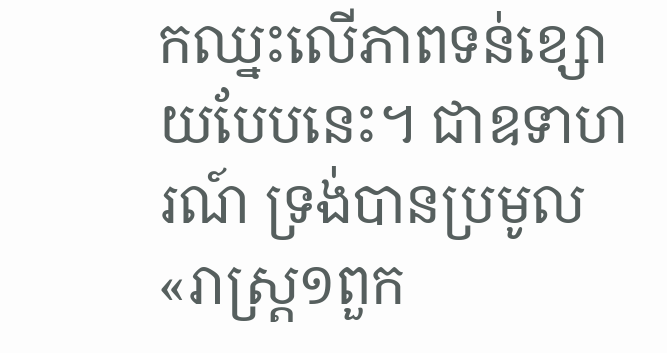កឈ្នះលើភាពទន់ខ្សោយបែបនេះ។ ជាឧទាហរណ៍ ទ្រង់បានប្រមូល«រាស្ត្រ១ពួក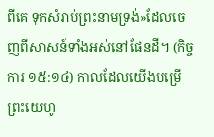ពីគេ ទុកសំរាប់ព្រះនាមទ្រង់»ដែលចេញពីសាសន៍ទាំងអស់នៅផែនដី។ (កិច្ចការ ១៥:១៤) កាលដែលយើងបម្រើព្រះយេហូ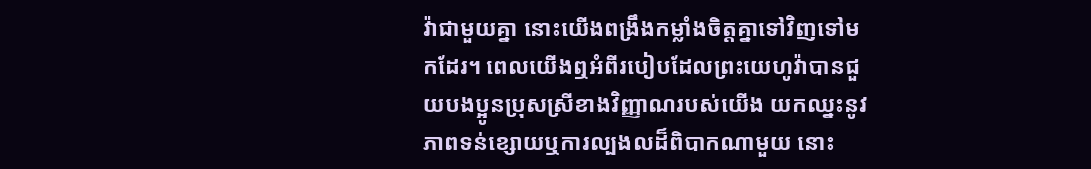វ៉ាជាមួយគ្នា នោះយើងពង្រឹងកម្លាំងចិត្តគ្នាទៅវិញទៅមកដែរ។ ពេលយើងឮអំពីរបៀបដែលព្រះយេហូវ៉ាបានជួយបងប្អូនប្រុសស្រីខាងវិញ្ញាណរបស់យើង យកឈ្នះនូវភាពទន់ខ្សោយឬការល្បងលដ៏ពិបាកណាមួយ នោះ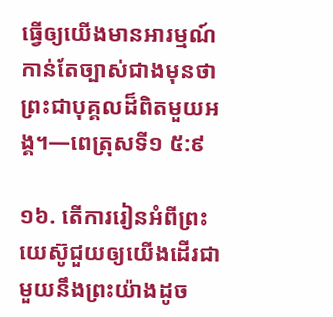ធ្វើឲ្យយើងមានអារម្មណ៍កាន់តែច្បាស់ជាងមុនថាព្រះជាបុគ្គលដ៏ពិតមួយអង្គ។—ពេត្រុសទី១ ៥:៩

១៦. តើការរៀនអំពីព្រះយេស៊ូជួយឲ្យយើងដើរជាមួយនឹងព្រះយ៉ាងដូច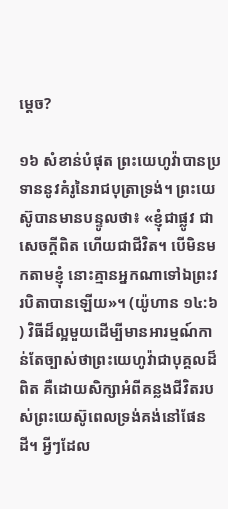ម្ដេច?

១៦ សំខាន់បំផុត ព្រះយេហូវ៉ាបានប្រទាននូវគំរូនៃរាជបុត្រាទ្រង់។ ព្រះយេស៊ូបានមានបន្ទូលថា៖ «ខ្ញុំជាផ្លូវ ជាសេចក្ដីពិត ហើយជាជីវិត។ បើមិនមកតាមខ្ញុំ នោះគ្មានអ្នកណាទៅឯព្រះវរបិតាបានឡើយ»។ (យ៉ូហាន ១៤:៦) វិធីដ៏ល្អមួយដើម្បីមានអារម្មណ៍កាន់តែច្បាស់ថាព្រះយេហូវ៉ាជាបុគ្គលដ៏ពិត គឺដោយសិក្សាអំពីគន្លងជីវិតរបស់ព្រះយេស៊ូពេលទ្រង់គង់នៅផែនដី។ អ្វីៗដែល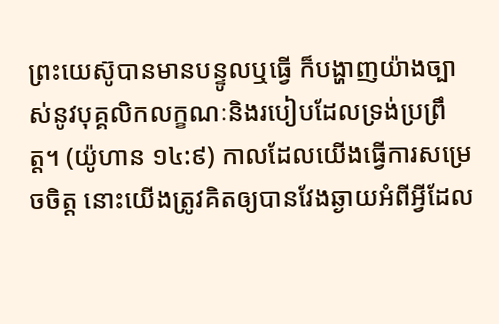ព្រះយេស៊ូបានមានបន្ទូលឬធ្វើ ក៏បង្ហាញយ៉ាងច្បាស់នូវបុគ្គលិកលក្ខណៈនិងរបៀបដែលទ្រង់ប្រព្រឹត្ត។ (យ៉ូហាន ១៤:៩) កាលដែលយើងធ្វើការសម្រេចចិត្ត នោះយើងត្រូវគិតឲ្យបានវែងឆ្ងាយអំពីអ្វីដែល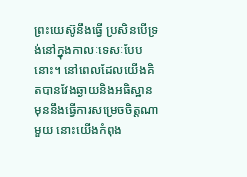ព្រះយេស៊ូនឹងធ្វើ ប្រសិនបើទ្រង់នៅក្នុងកាលៈទេសៈបែបនោះ។ នៅពេលដែលយើងគិតបានវែងឆ្ងាយនិងអធិស្ឋានមុននឹងធ្វើការសម្រេចចិត្តណាមួយ នោះយើងកំពុង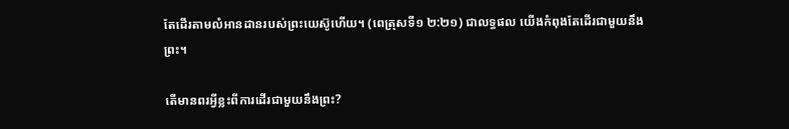តែដើរតាមលំអានដានរបស់ព្រះយេស៊ូហើយ។ (ពេត្រុសទី១ ២:២១) ជាលទ្ធផល យើងកំពុងតែដើរជាមួយនឹងព្រះ។

តើមានពរអ្វីខ្លះពីការដើរជាមួយនឹងព្រះ?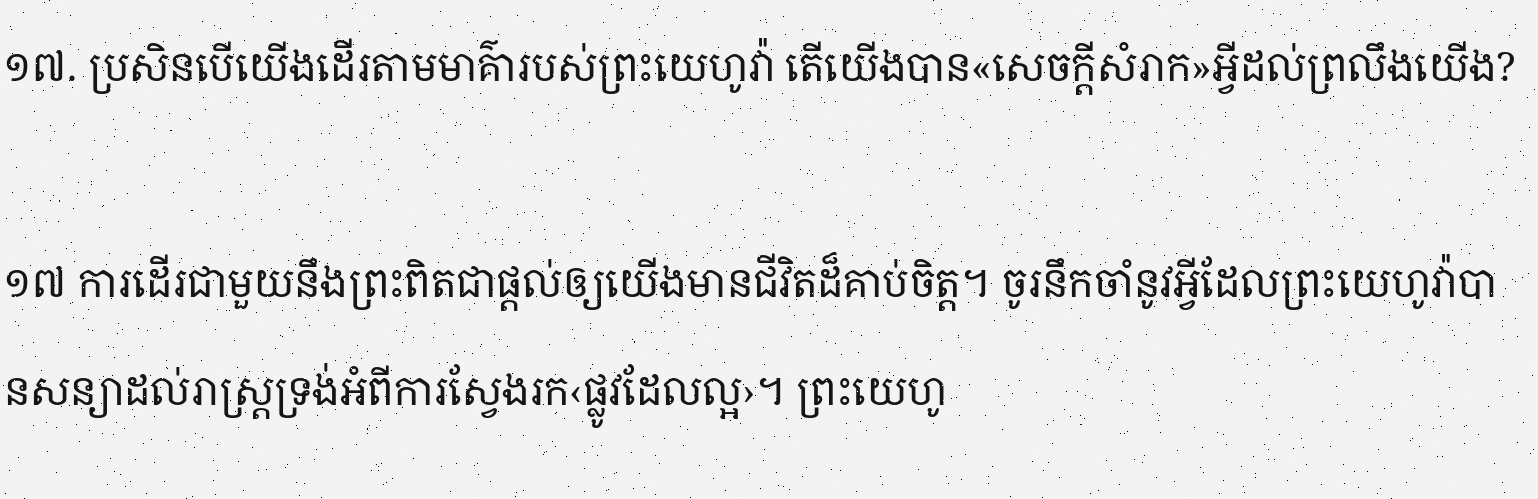១៧. ប្រសិនបើយើងដើរតាមមាគ៌ារបស់ព្រះយេហូវ៉ា តើយើងបាន«សេចក្ដីសំរាក»អ្វីដល់ព្រលឹងយើង?

១៧ ការដើរជាមួយនឹងព្រះពិតជាផ្ដល់ឲ្យយើងមានជីវិតដ៏គាប់ចិត្ត។ ចូរនឹកចាំនូវអ្វីដែលព្រះយេហូវ៉ាបានសន្យាដល់រាស្ត្រទ្រង់អំពីការស្វែងរក‹ផ្លូវដែលល្អ›។ ព្រះយេហូ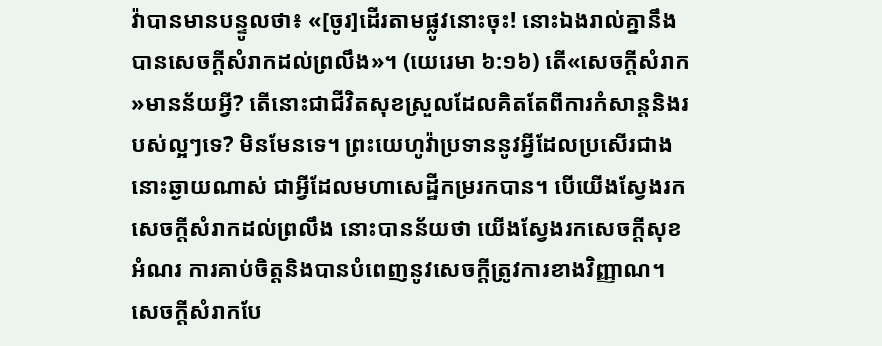វ៉ាបានមានបន្ទូលថា៖ «[ចូរ]ដើរតាមផ្លូវនោះចុះ! នោះឯងរាល់គ្នានឹងបានសេចក្ដីសំរាកដល់ព្រលឹង»។ (យេរេមា ៦:១៦) តើ«សេចក្ដីសំរាក»មានន័យអ្វី? តើនោះជាជីវិតសុខស្រួលដែលគិតតែពីការកំសាន្តនិងរបស់ល្អៗទេ? មិនមែនទេ។ ព្រះយេហូវ៉ាប្រទាននូវអ្វីដែលប្រសើរជាងនោះឆ្ងាយណាស់ ជាអ្វីដែលមហាសេដ្ឋីកម្ររកបាន។ បើយើងស្វែងរកសេចក្ដីសំរាកដល់ព្រលឹង នោះបានន័យថា យើងស្វែងរកសេចក្ដីសុខ អំណរ ការគាប់ចិត្តនិងបានបំពេញនូវសេចក្ដីត្រូវការខាងវិញ្ញាណ។ សេចក្ដីសំរាកបែ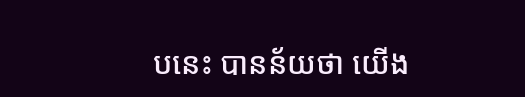បនេះ បានន័យថា យើង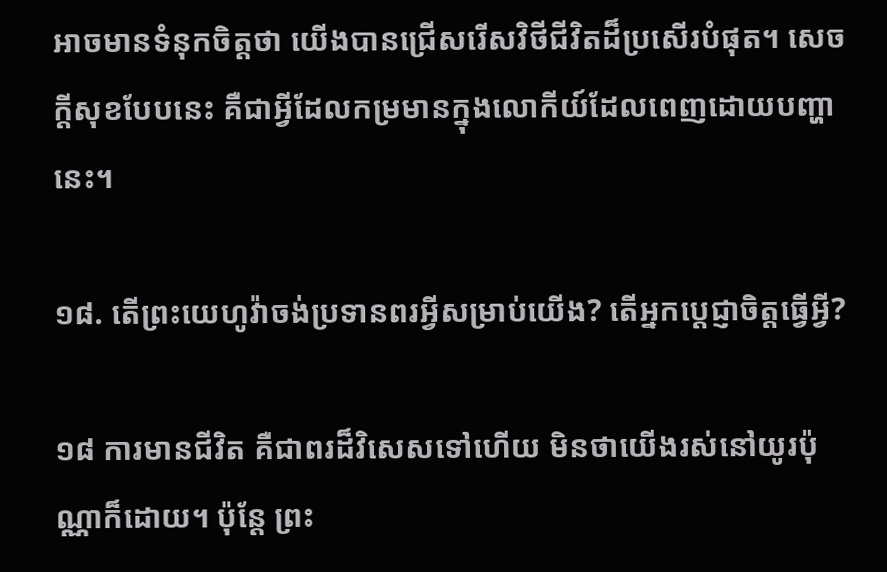អាចមានទំនុកចិត្តថា យើងបានជ្រើសរើសវិថីជីវិតដ៏ប្រសើរបំផុត។ សេចក្ដីសុខបែបនេះ គឺជាអ្វីដែលកម្រមានក្នុងលោកីយ៍ដែលពេញដោយបញ្ហានេះ។

១៨. តើព្រះយេហូវ៉ាចង់ប្រទានពរអ្វីសម្រាប់យើង? តើអ្នកប្ដេជ្ញាចិត្តធ្វើអ្វី?

១៨ ការមានជីវិត គឺជាពរដ៏វិសេសទៅហើយ មិនថាយើងរស់នៅយូរប៉ុណ្ណាក៏ដោយ។ ប៉ុន្តែ ព្រះ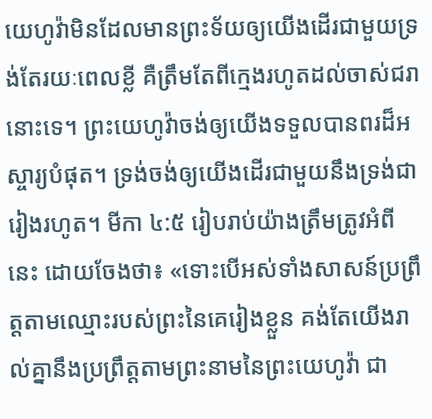យេហូវ៉ាមិនដែលមានព្រះទ័យឲ្យយើងដើរជាមួយទ្រង់តែរយៈពេលខ្លី គឺត្រឹមតែពីក្មេងរហូតដល់ចាស់ជរានោះទេ។ ព្រះយេហូវ៉ាចង់ឲ្យយើងទទួលបានពរដ៏អស្ចារ្យបំផុត។ ទ្រង់ចង់ឲ្យយើងដើរជាមួយនឹងទ្រង់ជារៀងរហូត។ មីកា ៤:៥ រៀបរាប់យ៉ាងត្រឹមត្រូវអំពីនេះ ដោយចែងថា៖ «ទោះបើអស់ទាំងសាសន៍ប្រព្រឹត្តតាមឈ្មោះរបស់ព្រះនៃគេរៀងខ្លួន គង់តែយើងរាល់គ្នានឹងប្រព្រឹត្តតាមព្រះនាមនៃព្រះយេហូវ៉ា ជា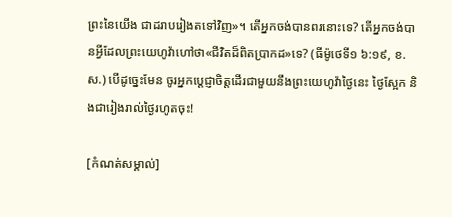ព្រះនៃយើង ជាដរាបរៀងតទៅវិញ»។ តើអ្នកចង់បានពរនោះទេ? តើអ្នកចង់បានអ្វីដែលព្រះយេហូវ៉ាហៅថា«ជីវិតដ៏ពិតប្រាកដ»ទេ? (ធីម៉ូថេទី១ ៦:១៩, ខ.ស.) បើដូច្នេះមែន ចូរអ្នកប្ដេជ្ញាចិត្តដើរជាមួយនឹងព្រះយេហូវ៉ាថ្ងៃនេះ ថ្ងៃស្អែក និងជារៀងរាល់ថ្ងៃរហូតចុះ!

[កំណត់សម្គាល់]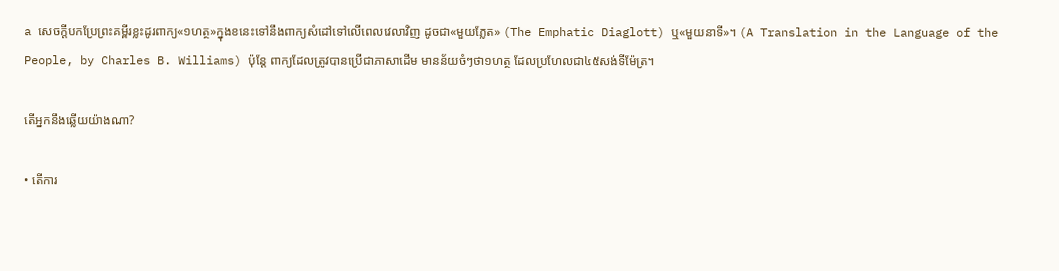a សេចក្ដីបកប្រែព្រះគម្ពីរខ្លះដូរពាក្យ«១ហត្ថ»ក្នុងខនេះទៅនឹងពាក្យសំដៅទៅលើពេលវេលាវិញ ដូចជា«មួយភ្លែត» (The Emphatic Diaglott) ឬ«មួយនាទី»។ (A Translation in the Language of the People, by Charles B. Williams) ប៉ុន្តែ ពាក្យដែលត្រូវបានប្រើជាភាសាដើម មានន័យចំៗថា១ហត្ថ ដែលប្រហែលជា៤៥សង់ទីម៉ែត្រ។

តើអ្នកនឹងឆ្លើយយ៉ាងណា?

• តើការ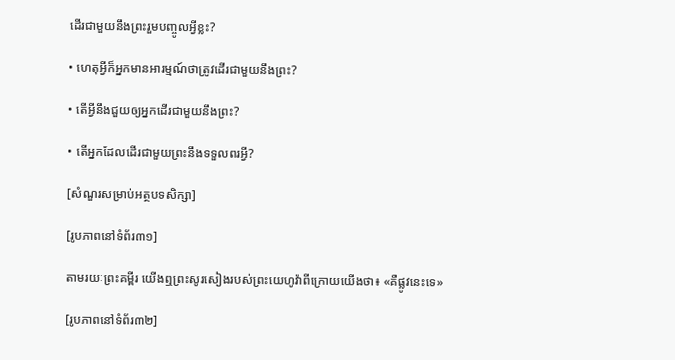ដើរជាមួយនឹងព្រះរួមបញ្ចូលអ្វីខ្លះ?

• ហេតុអ្វីក៏អ្នកមានអារម្មណ៍ថាត្រូវដើរជាមួយនឹងព្រះ?

• តើអ្វីនឹងជួយឲ្យអ្នកដើរជាមួយនឹងព្រះ?

• តើអ្នកដែលដើរជាមួយព្រះនឹងទទួលពរអ្វី?

[សំណួរសម្រាប់អត្ថបទសិក្សា]

[រូបភាពនៅទំព័រ៣១]

តាមរយៈព្រះគម្ពីរ យើងឮព្រះសូរសៀងរបស់ព្រះយេហូវ៉ាពីក្រោយយើងថា៖ «គឺផ្លូវនេះទេ»

[រូបភាពនៅទំព័រ៣២]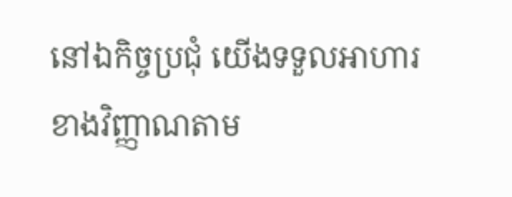នៅឯកិច្ចប្រជុំ យើងទទួលអាហារខាងវិញ្ញាណតាម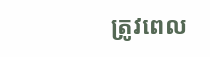ត្រូវពេល